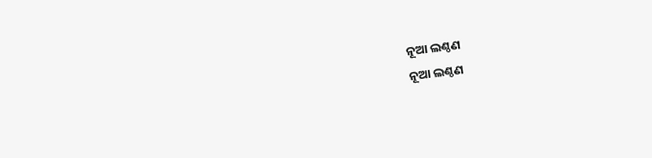ନୂଆ ଲଣ୍ଠଣ
ନୂଆ ଲଣ୍ଠଣ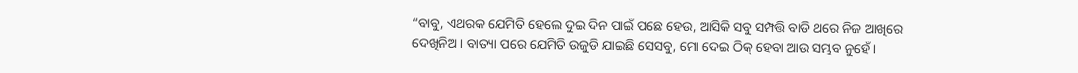“ବାବୁ, ଏଥରକ ଯେମିତି ହେଲେ ଦୁଇ ଦିନ ପାଇଁ ପଛେ ହେଉ, ଆସିକି ସବୁ ସମ୍ପତ୍ତି ବାଡି ଥରେ ନିଜ ଆଖିରେ ଦେଖିନିଅ । ବାତ୍ୟା ପରେ ଯେମିତି ଉଜୁଡି ଯାଇଛି ସେସବୁ, ମୋ ଦେଇ ଠିକ୍ ହେବା ଆଉ ସମ୍ଭବ ନୁହେଁ ।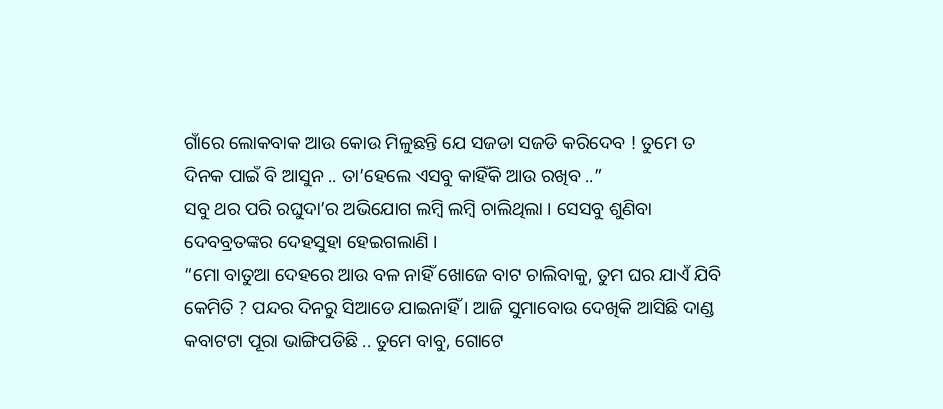ଗାଁରେ ଲୋକବାକ ଆଉ କୋଉ ମିଳୁଛନ୍ତି ଯେ ସଜଡା ସଜଡି କରିଦେବ ! ତୁମେ ତ ଦିନକ ପାଇଁ ବି ଆସୁନ .. ତା’ହେଲେ ଏସବୁ କାହିଁକି ଆଉ ରଖିବ ..”
ସବୁ ଥର ପରି ରଘୁଦା’ର ଅଭିଯୋଗ ଲମ୍ୱି ଲମ୍ୱି ଚାଲିଥିଲା । ସେସବୁ ଶୁଣିବା ଦେବବ୍ରତଙ୍କର ଦେହସୁହା ହେଇଗଲାଣି ।
“ମୋ ବାତୁଆ ଦେହରେ ଆଉ ବଳ ନାହିଁ ଖୋଜେ ବାଟ ଚାଲିବାକୁ, ତୁମ ଘର ଯାଏଁ ଯିବି କେମିତି ? ପନ୍ଦର ଦିନରୁ ସିଆଡେ ଯାଇନାହିଁ । ଆଜି ସୁମାବୋଉ ଦେଖିକି ଆସିଛି ଦାଣ୍ଡ କବାଟଟା ପୂରା ଭାଙ୍ଗିପଡିଛି .. ତୁମେ ବାବୁ, ଗୋଟେ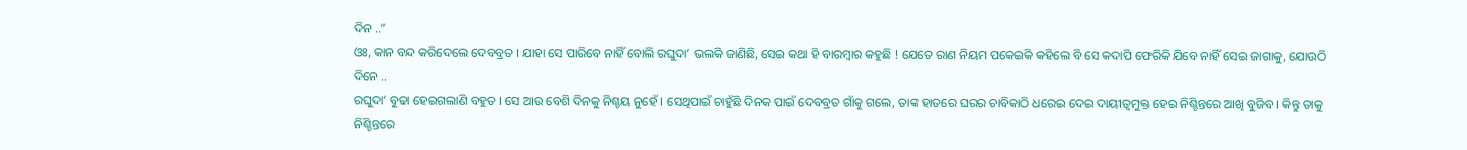ଦିନ ..”
ଓଃ, କାନ ବନ୍ଦ କରିଦେଲେ ଦେବବ୍ରତ । ଯାହା ସେ ପାରିବେ ନାହିଁ ବୋଲି ରଘୁଦା’ ଭଲକି ଜାଣିଛି, ସେଇ କଥା ହି ବାରମ୍ୱାର କହୁଛି ! ଯେତେ ରାଣ ନିୟମ ପକେଇକି କହିଲେ ବି ସେ କଦାପି ଫେରିକି ଯିବେ ନାହିଁ ସେଇ ଜାଗାକୁ, ଯୋଉଠି ଦିନେ ..
ରଘୁଦା’ ବୁଢା ହେଇଗଲାଣି ବହୁତ । ସେ ଆଉ ବେଶି ଦିନକୁ ନିଶ୍ଚୟ ନୁହେଁ । ସେଥିପାଇଁ ଚାହୁଁଛି ଦିନକ ପାଇଁ ଦେବବ୍ରତ ଗାଁକୁ ଗଲେ, ତାଙ୍କ ହାତରେ ଘରର ଚାବିକାଠି ଧରେଇ ଦେଇ ଦାୟୀତ୍ୱମୁକ୍ତ ହେଇ ନିଶ୍ଚିନ୍ତରେ ଆଖି ବୁଜିବ । କିନ୍ତୁ ତାକୁ ନିଶ୍ଚିନ୍ତରେ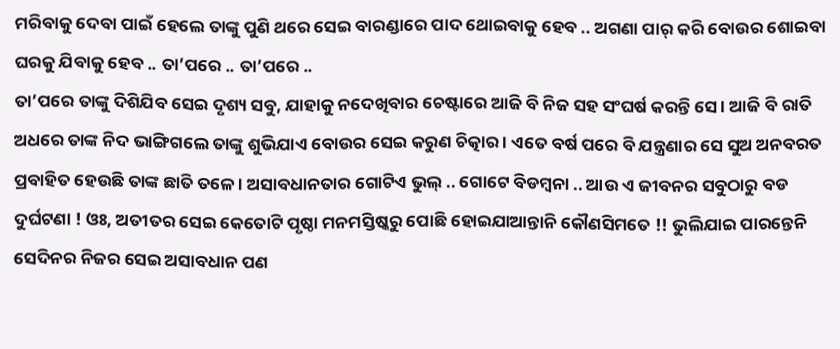ମରିବାକୁ ଦେବା ପାଇଁ ହେଲେ ତାଙ୍କୁ ପୁଣି ଥରେ ସେଇ ବାରଣ୍ଡାରେ ପାଦ ଥୋଇବାକୁ ହେବ .. ଅଗଣା ପାର୍ କରି ବୋଉର ଶୋଇବା ଘରକୁ ଯିବାକୁ ହେବ .. ତା’ପରେ .. ତା’ପରେ ..
ତା’ପରେ ତାଙ୍କୁ ଦିଶିଯିବ ସେଇ ଦୃଶ୍ୟ ସବୁ, ଯାହାକୁ ନଦେଖିବାର ଚେଷ୍ଟାରେ ଆଜି ବି ନିଜ ସହ ସଂଘର୍ଷ କରନ୍ତି ସେ । ଆଜି ବି ରାତି ଅଧରେ ତାଙ୍କ ନିଦ ଭାଙ୍ଗିଗଲେ ତାଙ୍କୁ ଶୁଭିଯାଏ ବୋଉର ସେଇ କରୁଣ ଚିତ୍କାର । ଏତେ ବର୍ଷ ପରେ ବି ଯନ୍ତ୍ରଣାର ସେ ସୁଅ ଅନବରତ ପ୍ରବାହିତ ହେଉଛି ତାଙ୍କ ଛାତି ତଳେ । ଅସାବଧାନତାର ଗୋଟିଏ ଭୁଲ୍ .. ଗୋଟେ ବିଡମ୍ୱନା .. ଆଉ ଏ ଜୀବନର ସବୁଠାରୁ ବଡ ଦୁର୍ଘଟଣା ! ଓଃ, ଅତୀତର ସେଇ କେତୋଟି ପୃଷ୍ଠା ମନମସ୍ତିଷ୍କରୁ ପୋଛି ହୋଇଯାଆନ୍ତାନି କୌଣସିମତେ !! ଭୁଲିଯାଇ ପାରନ୍ତେନି ସେଦିନର ନିଜର ସେଇ ଅସାବଧାନ ପଣ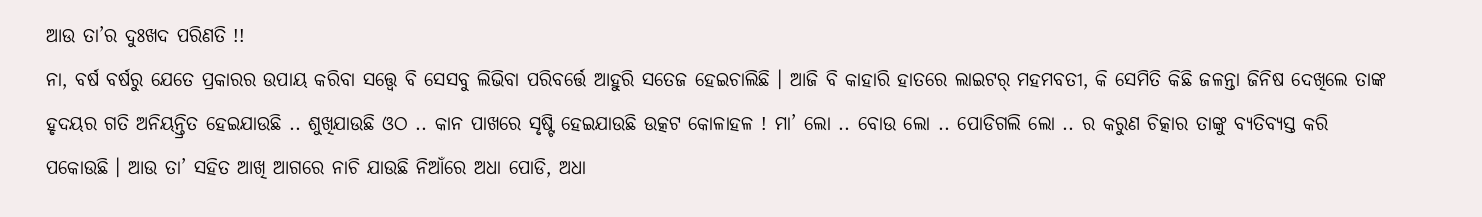ଆଉ ତା’ର ଦୁଃଖଦ ପରିଣତି !!
ନା, ବର୍ଷ ବର୍ଷରୁ ଯେତେ ପ୍ରକାରର ଉପାୟ କରିବା ସତ୍ତ୍ୱେ ବି ସେସବୁ ଲିଭିବା ପରିବର୍ତ୍ତେ ଆହୁରି ସତେଜ ହେଇଚାଲିଛି । ଆଜି ବି କାହାରି ହାତରେ ଲାଇଟର୍ ମହମବତୀ, କି ସେମିତି କିଛି ଜଳନ୍ତା ଜିନିଷ ଦେଖିଲେ ତାଙ୍କ ହୃଦୟର ଗତି ଅନିୟନ୍ତ୍ରିତ ହେଇଯାଉଛି .. ଶୁଖିଯାଉଛି ଓଠ .. କାନ ପାଖରେ ସୃଷ୍ଟି ହେଇଯାଉଛି ଉତ୍କଟ କୋଳାହଳ ! ମା’ ଲୋ .. ବୋଉ ଲୋ .. ପୋଡିଗଲି ଲୋ .. ର କରୁଣ ଚିତ୍କାର ତାଙ୍କୁ ବ୍ୟତିବ୍ୟସ୍ତ କରି ପକୋଉଛି । ଆଉ ତା’ ସହିତ ଆଖି ଆଗରେ ନାଚି ଯାଉଛି ନିଆଁରେ ଅଧା ପୋଡି, ଅଧା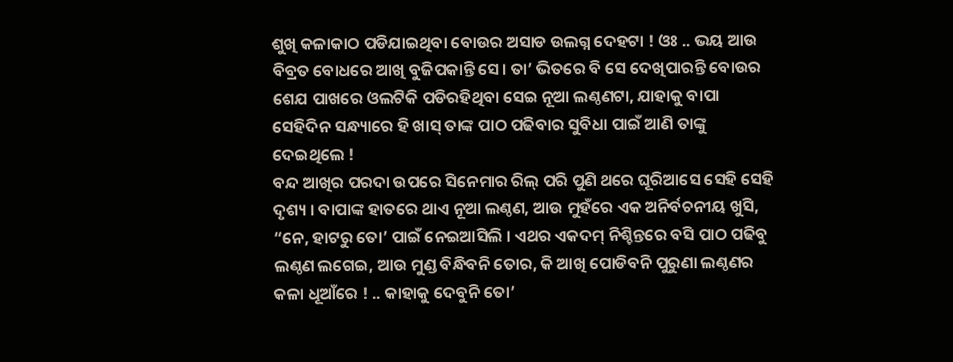ଶୁଖି କଳାକାଠ ପଡିଯାଇଥିବା ବୋଉର ଅସାଡ ଉଲଗ୍ନ ଦେହଟା ! ଓଃ .. ଭୟ ଆଉ ବିବ୍ରତ ବୋଧରେ ଆଖି ବୁଜିପକାନ୍ତି ସେ। ତା’ ଭିତରେ ବି ସେ ଦେଖିପାରନ୍ତି ବୋଉର ଶେଯ ପାଖରେ ଓଲଟିକି ପଡିରହିଥିବା ସେଇ ନୂଆ ଲଣ୍ଠଣଟା, ଯାହାକୁ ବାପା ସେହିଦିନ ସନ୍ଧ୍ୟାରେ ହି ଖାସ୍ ତାଙ୍କ ପାଠ ପଢିବାର ସୁବିଧା ପାଇଁ ଆଣି ତାଙ୍କୁ ଦେଇଥିଲେ !
ବନ୍ଦ ଆଖିର ପରଦା ଉପରେ ସିନେମାର ରିଲ୍ ପରି ପୁଣି ଥରେ ଘୂରିଆସେ ସେହି ସେହି ଦୃଶ୍ୟ । ବାପାଙ୍କ ହାତରେ ଥାଏ ନୂଆ ଲଣ୍ଠଣ, ଆଉ ମୁହଁରେ ଏକ ଅନିର୍ବଚନୀୟ ଖୁସି, “ନେ, ହାଟରୁ ତୋ’ ପାଇଁ ନେଇଆସିଲି । ଏଥର ଏକଦମ୍ ନିଶ୍ଚିନ୍ତରେ ବସି ପାଠ ପଢିବୁ ଲଣ୍ଠଣ ଲଗେଇ, ଆଉ ମୁଣ୍ଡ ବିନ୍ଧିବନି ତୋର, କି ଆଖି ପୋଡିବନି ପୁରୁଣା ଲଣ୍ଠଣର କଳା ଧୂଆଁରେ ! .. କାହାକୁ ଦେବୁନି ତୋ’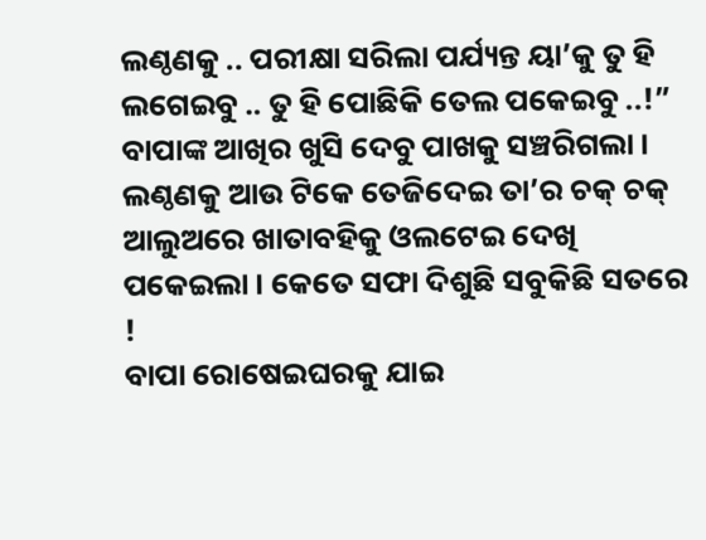ଲଣ୍ଠଣକୁ .. ପରୀକ୍ଷା ସରିଲା ପର୍ଯ୍ୟନ୍ତ ୟା’କୁ ତୁ ହି ଲଗେଇବୁ .. ତୁ ହି ପୋଛିକି ତେଲ ପକେଇବୁ ..!”
ବାପାଙ୍କ ଆଖିର ଖୁସି ଦେବୁ ପାଖକୁ ସଞ୍ଚରିଗଲା । ଲଣ୍ଠଣକୁ ଆଉ ଟିକେ ତେଜିଦେଇ ତା’ର ଚକ୍ ଚକ୍ ଆଲୁଅରେ ଖାତାବହିକୁ ଓଲଟେଇ ଦେଖି ପକେଇଲା । କେତେ ସଫା ଦିଶୁଛି ସବୁକିଛି ସତରେ !
ବାପା ରୋଷେଇଘରକୁ ଯାଇ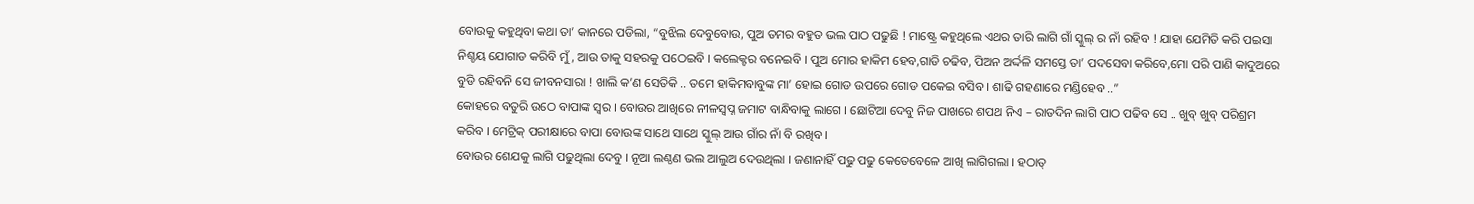ବୋଉକୁ କହୁଥିବା କଥା ତା’ କାନରେ ପଡିଲା, “ବୁଝିଲ ଦେବୁବୋଉ, ପୁଅ ତମର ବହୁତ ଭଲ ପାଠ ପଢୁଛି ! ମାଷ୍ଟ୍ରେ କହୁଥିଲେ ଏଥର ତାରି ଲାଗି ଗାଁ ସ୍କୁଲ୍ ର ନାଁ ରହିବ ! ଯାହା ଯେମିତି କରି ପଇସା ନିଶ୍ଚୟ ଯୋଗାଡ କରିବି ମୁଁ, ଆଉ ତାକୁ ସହରକୁ ପଠେଇବି । କଲେକ୍ଟର ବନେଇବି । ପୁଅ ମୋର ହାକିମ ହେବ,ଗାଡି ଚଢିବ, ପିଅନ ଅର୍ଦ୍ଦଳି ସମସ୍ତେ ତା’ ପଦସେବା କରିବେ,ମୋ ପରି ପାଣି କାଦୁଅରେ ବୁଡି ରହିବନି ସେ ଜୀବନସାରା ! ଖାଲି କ’ଣ ସେତିକି .. ତମେ ହାକିମବାବୁଙ୍କ ମା’ ହୋଇ ଗୋଡ ଉପରେ ଗୋଡ ପକେଇ ବସିବ । ଶାଢି ଗହଣାରେ ମଣ୍ଡିହେବ ..”
କୋହରେ ବତୁରି ଉଠେ ବାପାଙ୍କ ସ୍ୱର । ବୋଉର ଆଖିରେ ନୀଳସ୍ୱପ୍ନ ଜମାଟ ବାନ୍ଧିବାକୁ ଲାଗେ । ଛୋଟିଆ ଦେବୁ ନିଜ ପାଖରେ ଶପଥ ନିଏ – ରାତଦିନ ଲାଗି ପାଠ ପଢିବ ସେ .. ଖୁବ୍ ଖୁବ୍ ପରିଶ୍ରମ କରିବ । ମେଟ୍ରିକ୍ ପରୀକ୍ଷାରେ ବାପା ବୋଉଙ୍କ ସାଥେ ସାଥେ ସ୍କୁଲ୍ ଆଉ ଗାଁର ନାଁ ବି ରଖିବ ।
ବୋଉର ଶେଯକୁ ଲାଗି ପଢୁଥିଲା ଦେବୁ । ନୂଆ ଲଣ୍ଠଣ ଭଲ ଆଲୁଅ ଦେଉଥିଲା । ଜଣାନାହିଁ ପଢୁ ପଢୁ କେତେବେଳେ ଆଖି ଲାଗିଗଲା । ହଠାତ୍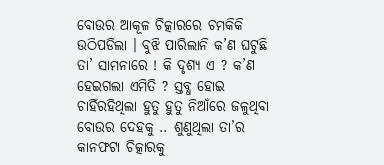ବୋଉର ଆକୂଳ ଚିତ୍କାରରେ ଚମକିକି ଉଠିପଡିଲା । ବୁଝି ପାରିଲାନି କ’ଣ ଘଟୁଛି ତା’ ସାମନାରେ ! କି ଦୃଶ୍ୟ ଏ ? କ’ଣ ହେଇଗଲା ଏମିତି ? ସ୍ତବ୍ଧ ହୋଇ ଚାହିଁରହିଥିଲା ହୁତୁ ହୁତୁ ନିଆଁରେ ଜଳୁଥିବା ବୋଉର ଦେହକୁ .. ଶୁଣୁଥିଲା ତା’ର କାନଫଟା ଚିତ୍କାରକୁ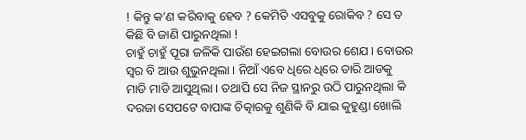! କିନ୍ତୁ କ’ଣ କରିବାକୁ ହେବ ? କେମିତି ଏସବୁକୁ ରୋକିବ ? ସେ ତ କିଛି ବି ଜାଣି ପାରୁନଥିଲା !
ଚାହୁଁ ଚାହୁଁ ପୂରା ଜଳିକି ପାଉଁଶ ହେଇଗଲା ବୋଉର ଶେଯ । ବୋଉର ସ୍ୱର ବି ଆଉ ଶୁଭୁନଥିଲା । ନିଆଁ ଏବେ ଧିରେ ଧିରେ ତାରି ଆଡକୁ ମାଡି ମାଡି ଆସୁଥିଲା । ତଥାପି ସେ ନିଜ ସ୍ଥାନରୁ ଉଠି ପାରୁନଥିଲା କି ଦରଜା ସେପଟେ ବାପାଙ୍କ ଚିତ୍କାରକୁ ଶୁଣିକି ବି ଯାଇ କୁହୁଣ୍ଡା ଖୋଲି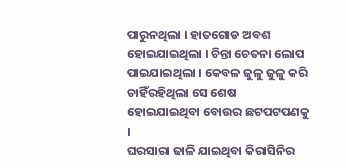ପାରୁନଥିଲା । ହାତଗୋଡ ଅବଶ ହୋଇଯାଇଥିଲା । ଚିନ୍ତା ଚେତନା ଲୋପ ପାଇଯାଇଥିଲା । କେବଳ ଜୁଳୁ ଜୁଳୁ କରି ଚାହିଁରହିଥିଲା ସେ ଶେଷ ହୋଇଯାଇଥିବା ବୋଉର ଛଟପଟପଣକୁ ।
ଘରସାରା ଢାଳି ଯାଇଥିବା କିରାସିନିର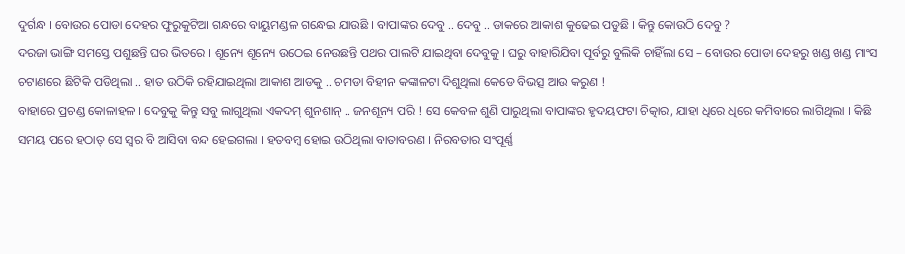ଦୁର୍ଗନ୍ଧ । ବୋଉର ପୋଡା ଦେହର ଫୁରୁକୁଟିଆ ଗନ୍ଧରେ ବାୟୁମଣ୍ଡଳ ଗନ୍ଧେଇ ଯାଉଛି । ବାପାଙ୍କର ଦେବୁ .. ଦେବୁ .. ଡାକରେ ଆକାଶ କୁଢେଇ ପଡୁଛି । କିନ୍ତୁ କୋଉଠି ଦେବୁ ?
ଦରଜା ଭାଙ୍ଗି ସମସ୍ତେ ପଶୁଛନ୍ତି ଘର ଭିତରେ । ଶୂନ୍ୟେ ଶୂନ୍ୟେ ଉଠେଇ ନେଉଛନ୍ତି ପଥର ପାଲଟି ଯାଇଥିବା ଦେବୁକୁ । ଘରୁ ବାହାରିଯିବା ପୂର୍ବରୁ ବୁଲିକି ଚାହିଁଲା ସେ – ବୋଉର ପୋଡା ଦେହରୁ ଖଣ୍ଡ ଖଣ୍ଡ ମାଂସ ଚଟାଣରେ ଛିଟିକି ପଡିଥିଲା .. ହାତ ଉଠିକି ରହିଯାଇଥିଲା ଆକାଶ ଆଡକୁ .. ଚମଡା ବିହୀନ କଙ୍କାଳଟା ଦିଶୁଥିଲା କେଡେ ବିଭତ୍ସ ଆଉ କରୁଣ !
ବାହାରେ ପ୍ରଚଣ୍ଡ କୋଳାହଳ । ଦେବୁକୁ କିନ୍ତୁ ସବୁ ଲାଗୁଥିଲା ଏକଦମ୍ ଶୁନଶାନ୍ .. ଜନଶୂନ୍ୟ ପରି ! ସେ କେବଳ ଶୁଣି ପାରୁଥିଲା ବାପାଙ୍କର ହୃଦୟଫଟା ଚିତ୍କାର, ଯାହା ଧିରେ ଧିରେ କମିବାରେ ଲାଗିଥିଲା । କିଛି ସମୟ ପରେ ହଠାତ୍ ସେ ସ୍ୱର ବି ଆସିବା ବନ୍ଦ ହେଇଗଲା । ହତବମ୍ୱ ହୋଇ ଉଠିଥିଲା ବାତାବରଣ । ନିରବତାର ସଂପୂର୍ଣ୍ଣ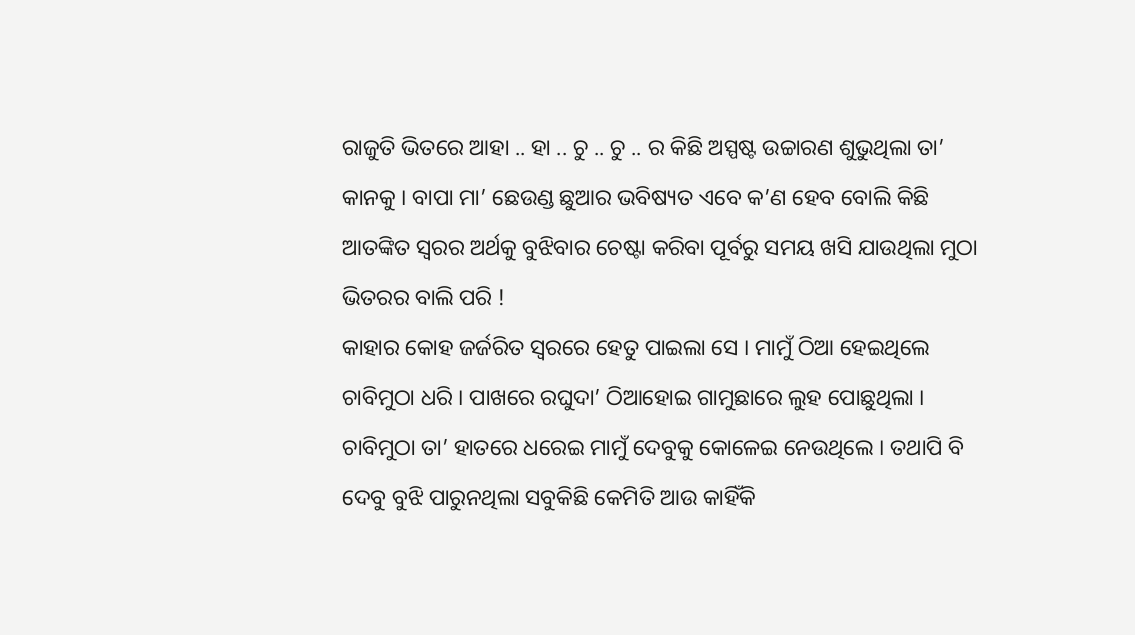ରାଜୁତି ଭିତରେ ଆହା .. ହା .. ଚୁ .. ଚୁ .. ର କିଛି ଅସ୍ପଷ୍ଟ ଉଚ୍ଚାରଣ ଶୁଭୁଥିଲା ତା’ କାନକୁ । ବାପା ମା’ ଛେଉଣ୍ଡ ଛୁଆର ଭବିଷ୍ୟତ ଏବେ କ’ଣ ହେବ ବୋଲି କିଛି ଆତଙ୍କିତ ସ୍ୱରର ଅର୍ଥକୁ ବୁଝିବାର ଚେଷ୍ଟା କରିବା ପୂର୍ବରୁ ସମୟ ଖସି ଯାଉଥିଲା ମୁଠା ଭିତରର ବାଲି ପରି !
କାହାର କୋହ ଜର୍ଜରିତ ସ୍ୱରରେ ହେତୁ ପାଇଲା ସେ । ମାମୁଁ ଠିଆ ହେଇଥିଲେ ଚାବିମୁଠା ଧରି । ପାଖରେ ରଘୁଦା’ ଠିଆହୋଇ ଗାମୁଛାରେ ଲୁହ ପୋଛୁଥିଲା । ଚାବିମୁଠା ତା’ ହାତରେ ଧରେଇ ମାମୁଁ ଦେବୁକୁ କୋଳେଇ ନେଉଥିଲେ । ତଥାପି ବି ଦେବୁ ବୁଝି ପାରୁନଥିଲା ସବୁକିଛି କେମିତି ଆଉ କାହିଁକି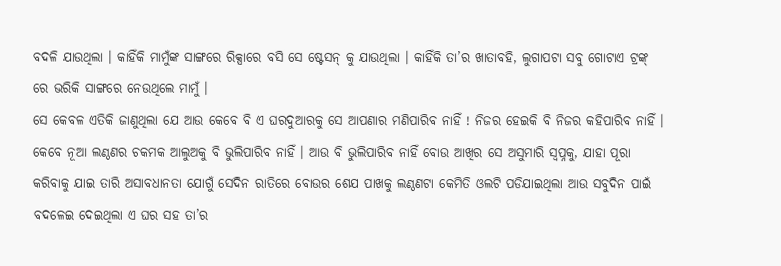ବଦଳି ଯାଉଥିଲା । କାହିଁକି ମାମୁଁଙ୍କ ସାଙ୍ଗରେ ରିକ୍ସାରେ ବସି ସେ ଷ୍ଟେସନ୍ କୁ ଯାଉଥିଲା । କାହିଁକି ତା’ର ଖାତାବହି, ଲୁଗାପଟା ସବୁ ଗୋଟାଏ ଟ୍ରଙ୍କ୍ ରେ ଭରିକି ସାଙ୍ଗରେ ନେଉଥିଲେ ମାମୁଁ ।
ସେ କେବଳ ଏତିକି ଜାଣୁଥିଲା ଯେ ଆଉ କେବେ ବି ଏ ଘରଦୁଆରକୁ ସେ ଆପଣାର ମଣିପାରିବ ନାହିଁ ! ନିଜର ହେଇକି ବି ନିଜର କହିପାରିବ ନାହିଁ । କେବେ ନୂଆ ଲଣ୍ଠଣର ଚକମକ ଆଲୁଅକୁ ବି ଭୁଲିପାରିବ ନାହିଁ । ଆଉ ବି ଭୁଲିପାରିବ ନାହିଁ ବୋଉ ଆଖିର ସେ ଅସୁମାରି ସ୍ୱପ୍ନକୁ, ଯାହା ପୂରା କରିବାକୁ ଯାଇ ତାରି ଅସାବଧାନତା ଯୋଗୁଁ ସେଦିନ ରାତିରେ ବୋଉର ଶେଯ ପାଖକୁ ଲଣ୍ଠଣଟା କେମିତି ଓଲଟି ପଡିଯାଇଥିଲା ଆଉ ସବୁଦିନ ପାଇଁ ବଦଳେଇ ଦେଇଥିଲା ଏ ଘର ସହ ତା’ର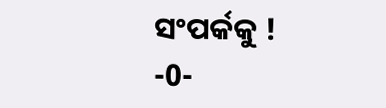ସଂପର୍କକୁ !
-0-